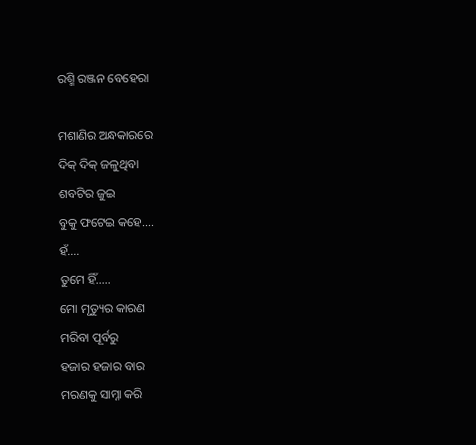ରଶ୍ମି ରଞ୍ଜନ ବେହେରା

ମଶାଣିର ଅନ୍ଧକାରରେ
ଦିକ୍ ଦିକ୍ ଜଳୁଥିବା
ଶବଟିର ଜୁଇ
ବୁକୁ ଫଟେଇ କହେ....
ହଁ....
ତୁମେ ହିଁ.....
ମୋ ମୃତ୍ୟୁର କାରଣ
ମରିବା ପୂର୍ବରୁ
ହଜାର ହଜାର ବାର
ମରଣକୁ ସାମ୍ନା କରି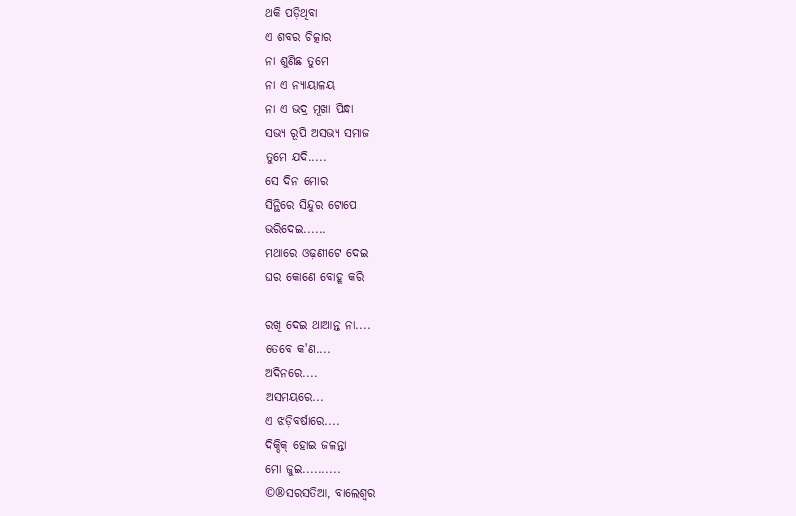ଥକି ପଡ଼ିଥିବା
ଏ ଶବର ଚିତ୍କାର
ନା ଶୁଣିଛ ତୁମେ
ନା ଏ ନ୍ୟାୟାଳୟ
ନା ଏ ଭଦ୍ର ମୂଖା ପିନ୍ଧା
ସଭ୍ୟ ରୂପି ଅସଭ୍ୟ ସମାଜ
ତୁମେ ଯଦି.....
ସେ ଦିନ ମୋର
ସିନ୍ଥିରେ ସିନ୍ଦୁର ଟୋପେ
ଭରିଦେଇ......
ମଥାରେ ଓଢ଼ଣୀଟେ ଦେଇ
ଘର କୋଣେ ବୋହୂ କରି

ରଖି ଦେଇ ଥାଆନ୍ତ ନା....
ତେବେ କ'ଣ....
ଅଦିନରେ....
ଅସମୟରେ...
ଏ ଝଡ଼ିବର୍ଷାରେ....
ଦିକ୍ଦିକ୍ ହୋଇ ଜଳନ୍ତା
ମୋ ଜୁଇ..........
©®ସରସତିଆ, ବାଲେଶ୍ବର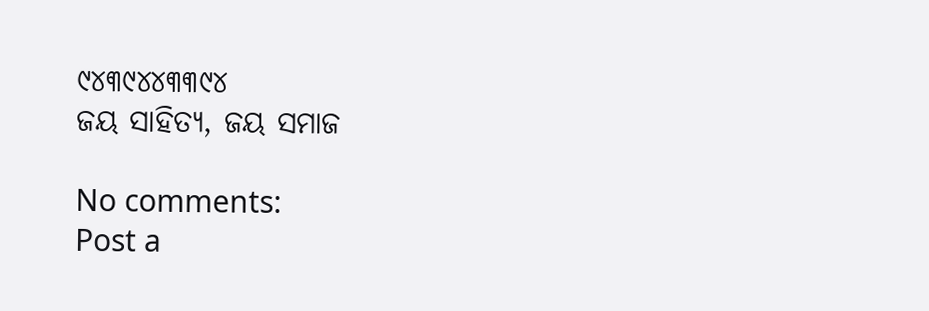୯୪୩୯୪୪୩୩୯୪
ଜୟ ସାହିତ୍ୟ, ଜୟ ସମାଜ

No comments:
Post a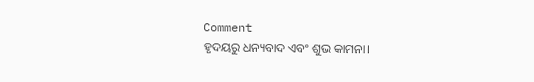Comment
ହୃଦୟରୁ ଧନ୍ୟବାଦ ଏବଂ ଶୁଭ କାମନା।